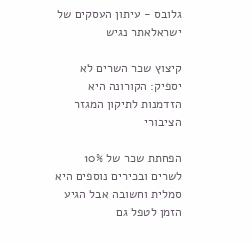גלובס - עיתון העסקים של ישראלאתר נגיש

קיצוץ שכר השרים לא יספיק: הקורונה היא הזדמנות לתיקון המגזר הציבורי

הפחתת שכר של 10% לשרים ובכירים נוספים היא סמלית וחשובה אבל הגיע הזמן לטפל גם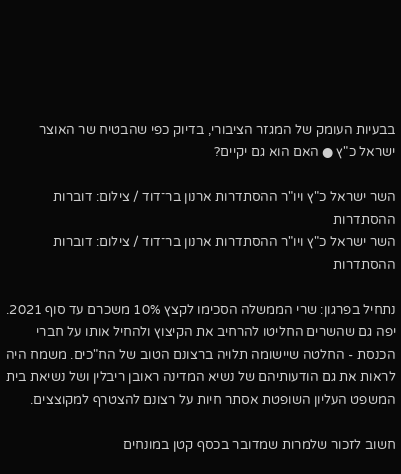בבעיות העומק של המגזר הציבורי, בדיוק כפי שהבטיח שר האוצר ישראל כ"ץ ● האם הוא גם יקיים?

השר ישראל כ"ץ ויו"ר ההסתדרות ארנון בר־דוד / צילום: דוברות ההסתדרות
השר ישראל כ"ץ ויו"ר ההסתדרות ארנון בר־דוד / צילום: דוברות ההסתדרות

נתחיל בפרגון: שרי הממשלה הסכימו לקצץ 10% משכרם עד סוף 2021. יפה גם שהשרים החליטו להרחיב את הקיצוץ ולהחיל אותו על חברי הכנסת - החלטה שיישומה תלויה ברצונם הטוב של הח"כים. משמח היה לראות את גם הודעותיהם של נשיא המדינה ראובן ריבלין ושל נשיאת בית המשפט העליון השופטת אסתר חיות על רצונם להצטרף למקוצצים.

חשוב לזכור שלמרות שמדובר בכסף קטן במונחים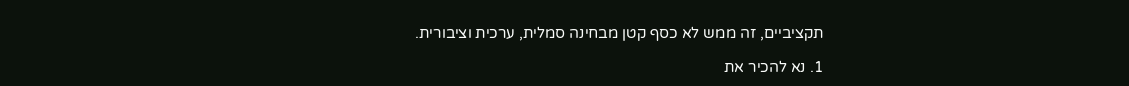תקציביים, זה ממש לא כסף קטן מבחינה סמלית, ערכית וציבורית.

1. נא להכיר את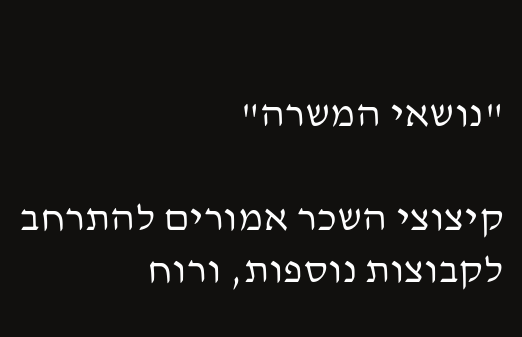"נושאי המשרה"

קיצוצי השכר אמורים להתרחב לקבוצות נוספות, ורוח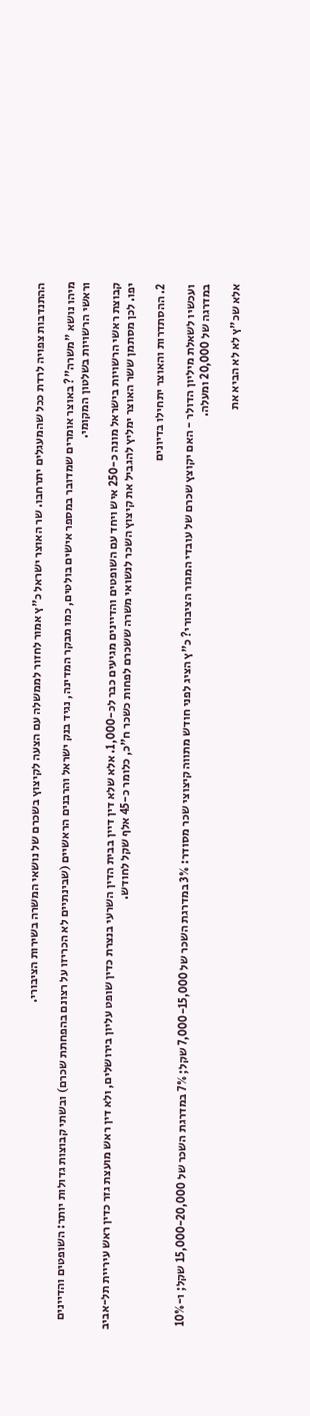ההתנדבות צפויה לרדת ככל שהמעגלים יתרחבו. שר האוצר ישראל כ"ץ אמור לחזור לממשלה עם הצעה לקיצוץ בשכרם של נושאי המשרה בשירות הציבורי.

מיהו נושא "משרה"? באוצר אומרים שמדובר במספר אישים בולטים, כמו מבקר המדינה, נגיד בנק ישראל והרבנים הראשיים (שבינתיים לא הכריזו על רצונם בהפחתת שכרם) ובשתי קבוצות גדולות יותר: השופטים והדיינים וראשי הרשויות בשלטון המקומי.

קבוצת ראשי הרשויות בישראל מונה כ-250 איש ויחד עם השופטים והדיינים מגיעים כבר לכ-1,000. אלא שלא דין דיין בבית הדין השרעי בנצרת כדין שופט עליון בירושלים, ולא דין ראש מועצת גזר כדין ראש עיריית תל-אביב יפו. לכן מסתמן ששר האוצר ימליץ להגביל את קיצוץ השכר לנשואי משרה ששכרם לפחות כשכר ח"כ, כלומר כ-45 אלף שקל לחודש.

2. ההסתדרות והאוצר יתחילו בדיונים

ועכשיו לשאלת מיליון הדולר - האם יקוצץ שכרם של עובדי המגזר הציבורי? כ"ץ הציג לפני חודש מתווה קיצוצי שכר מסודר: 3% במדרגת השכר של 7,000-15,000 שקל; 7% במדרגת השכר של 15,000-20,000 שקל; ו-10% במדרגה של 20,000 ומעלה.

אלא שכ"ץ לא לא הביא את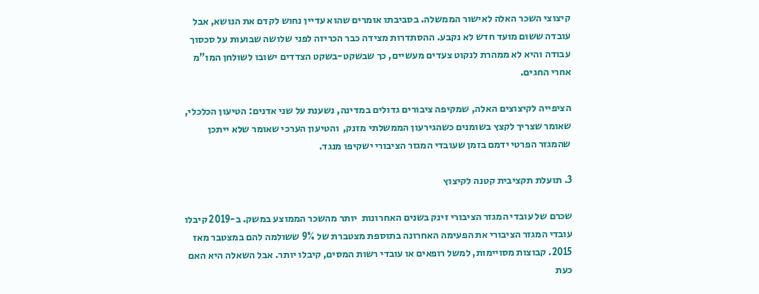קיצוצי השכר האלה לאישור הממשלה. בסביבתו אומרים שהוא עדיין נחוש לקדם את הנושא, אבל עובדה ששום מועד חדש לא נקבע. ההסתדרות מצידה כבר הכריזה לפני שלושה שבועות על סכסוך עבודה והיא לא ממהרת לנקוט צעדים מעשיים, כך שבשקט-בשקט הצדדים ישובו לשולחן המו"מ אחרי החגים.

הציפייה לקיצוצים האלה, שמקיפה ציבורים גדולים במדינה, נשענת על שני אדנים: הטיעון הכלכלי, שאומר שצריך לקצץ בשומנים כשהגירעון הממשלתי מזנק,  והטיעון הערכי שאומר שלא ייתכן שהמגזר הפרטי ידמם בזמן שעובדי המגזר הציבורי ישקיפו מנגד.

3. תועלת תקציבית קטנה לקיצוץ

שכרם של עובדי המגזר הציבורי זינק בשנים האחרונות  יותר מהשכר הממוצע במשק. ב-2019 קיבלו עובדי המגזר הציבורי את הפעימה האחרונה בתוספת מצטברת של 9% ששולמה להם במצטבר מאז 2015. קבוצות מסויימות, למשל רופאים או עובדי רשות המסים, קיבלו יותר. אבל השאלה היא האם כעת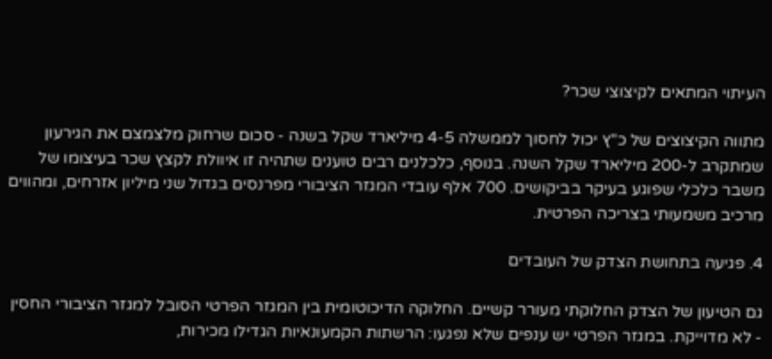העיתוי המתאים לקיצוצי שכר?

מתווה הקיצוצים של כ"ץ יכול לחסוך לממשלה 4-5 מיליארד שקל בשנה - סכום שרחוק מלצמצם את הגירעון שמתקרב ל-200 מיליארד שקל השנה. בנוסף, כלכלנים רבים טוענים שתהיה זו איוולת לקצץ שכר בעיצומו של משבר כלכלי שפוגע בעיקר בביקושים. 700 אלף עובדי המגזר הציבורי מפרנסים בגדול שני מיליון אזרחים, ומהווים מרכיב משמעותי בצריכה הפרטית.

4. פגיעה בתחושת הצדק של העובדים

גם הטיעון של הצדק החלוקתי מעורר קשיים. החלוקה הדיכוטומית בין המגזר הפרטי הסובל למגזר הציבורי החסין - לא מדוייקת. במגזר הפרטי יש ענפים שלא נפגעו: הרשתות הקמעונאיות הגדילו מכירות,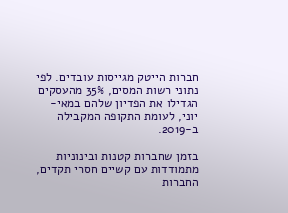חברות הייטק מגייסות עובדים. לפי נתוני רשות המסים, 35% מהעסקים הגדילו את הפדיון שלהם במאי-יוני, לעומת התקופה המקבילה ב-2019.

בזמן שחברות קטנות ובינוניות מתמודדות עם קשיים חסרי תקדים, החברות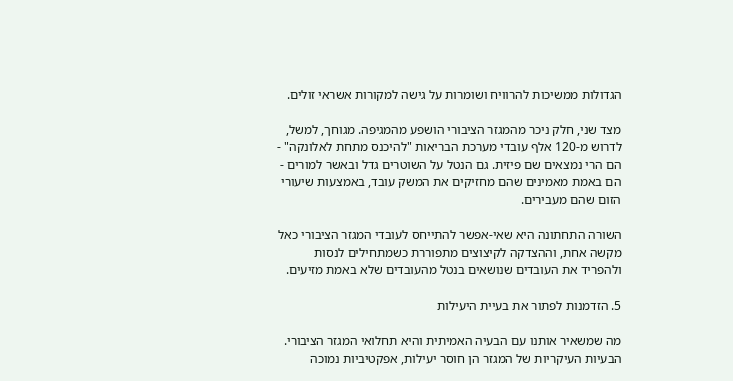הגדולות ממשיכות להרוויח ושומרות על גישה למקורות אשראי זולים.

מצד שני, חלק ניכר מהמגזר הציבורי הושפע מהמגיפה. מגוחך, למשל, לדרוש מ-120 אלף עובדי מערכת הבריאות "להיכנס מתחת לאלונקה" - הם הרי נמצאים שם פיזית. גם הנטל על השוטרים גדל ובאשר למורים - הם באמת מאמינים שהם מחזיקים את המשק עובד, באמצעות שיעורי הזום שהם מעבירים.

השורה התחתונה היא שאי-אפשר להתייחס לעובדי המגזר הציבורי כאל מקשה אחת, וההצדקה לקיצוצים מתפוררת כשמתחילים לנסות ולהפריד את העובדים שנושאים בנטל מהעובדים שלא באמת מזיעים.

5. הזדמנות לפתור את בעיית היעילות

מה שמשאיר אותנו עם הבעיה האמיתית והיא תחלואי המגזר הציבורי. הבעיות העיקריות של המגזר הן חוסר יעילות, אפקטיביות נמוכה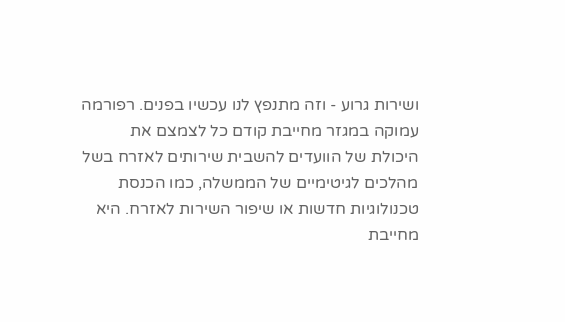ושירות גרוע - וזה מתנפץ לנו עכשיו בפנים. רפורמה עמוקה במגזר מחייבת קודם כל לצמצם את היכולת של הוועדים להשבית שירותים לאזרח בשל מהלכים לגיטימיים של הממשלה, כמו הכנסת טכנולוגיות חדשות או שיפור השירות לאזרח. היא מחייבת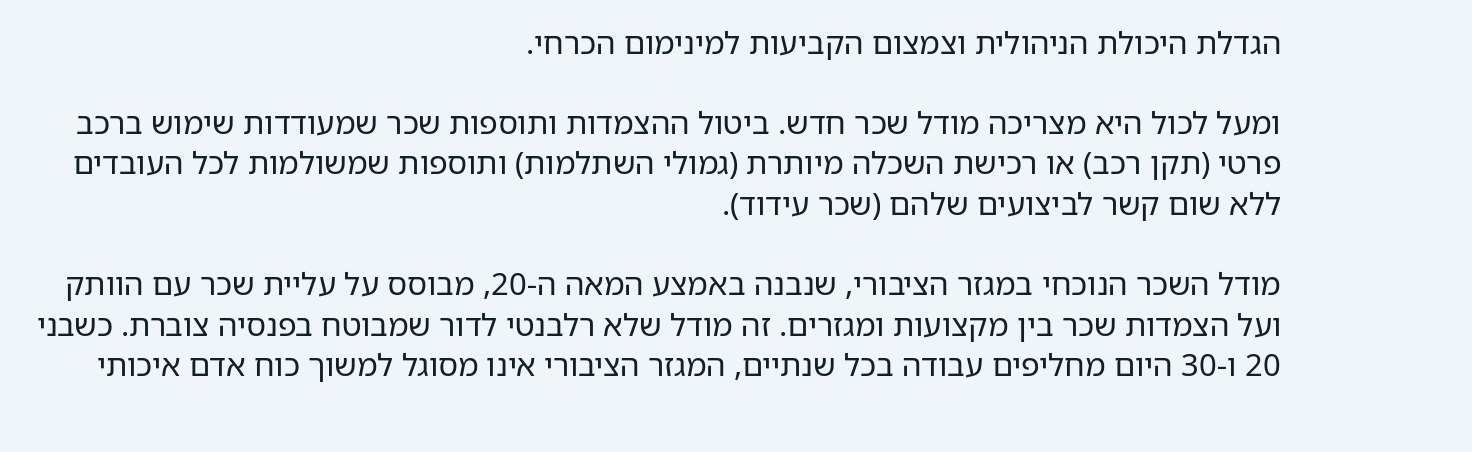הגדלת היכולת הניהולית וצמצום הקביעות למינימום הכרחי.

ומעל לכול היא מצריכה מודל שכר חדש. ביטול ההצמדות ותוספות שכר שמעודדות שימוש ברכב פרטי (תקן רכב) או רכישת השכלה מיותרת (גמולי השתלמות) ותוספות שמשולמות לכל העובדים ללא שום קשר לביצועים שלהם (שכר עידוד).

מודל השכר הנוכחי במגזר הציבורי, שנבנה באמצע המאה ה-20, מבוסס על עליית שכר עם הוותק ועל הצמדות שכר בין מקצועות ומגזרים. זה מודל שלא רלבנטי לדור שמבוטח בפנסיה צוברת. כשבני 20 ו-30 היום מחליפים עבודה בכל שנתיים, המגזר הציבורי אינו מסוגל למשוך כוח אדם איכותי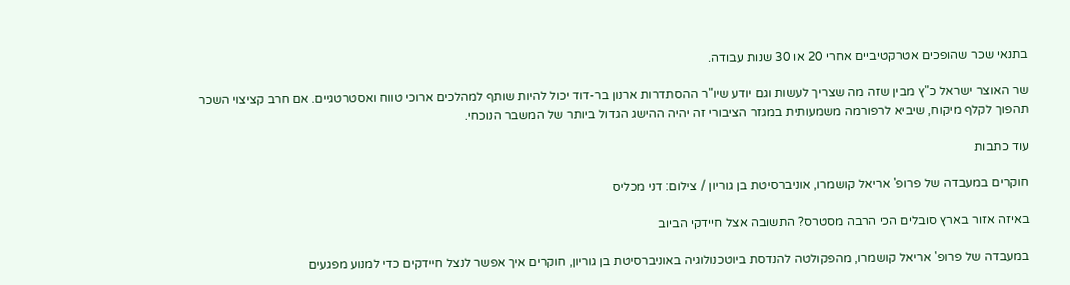בתנאי שכר שהופכים אטרקטיביים אחרי 20 או 30 שנות עבודה.

שר האוצר ישראל כ"ץ מבין שזה מה שצריך לעשות וגם יודע שיו"ר ההסתדרות ארנון בר-דוד יכול להיות שותף למהלכים ארוכי טווח ואסטרטגיים. אם חרב קציצוי השכר תהפוך לקלף מיקוח, שיביא לרפורמה משמעותית במגזר הציבורי זה יהיה ההישג הגדול ביותר של המשבר הנוכחי.

עוד כתבות

חוקרים במעבדה של פרופ' אריאל קושמרו, אוניברסיטת בן גוריון / צילום: דני מכליס

באיזה אזור בארץ סובלים הכי הרבה מסטרס? התשובה אצל חיידקי הביוב

במעבדה של פרופ' אריאל קושמרו, מהפקולטה להנדסת ביוטכנולוגיה באוניברסיטת בן גוריון, חוקרים איך אפשר לנצל חיידקים כדי למנוע מפגעים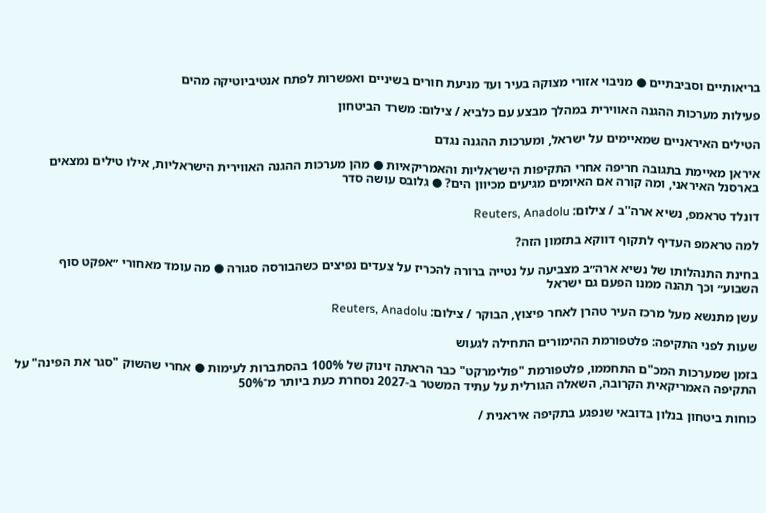בריאותיים וסביבתיים ● מניבוי אזורי מצוקה בעיר ועד מניעת חורים בשיניים ואפשרות לפתח אנטיביוטיקה מהים

פעילות מערכות ההגנה האווירית במהלך מבצע עם כלביא / צילום: משרד הביטחון

הטילים האיראניים שמאיימים על ישראל, ומערכות ההגנה נגדם

איראן מאיימת בתגובה חריפה אחרי התקיפות הישראליות והאמריקאיות ● מהן מערכות ההגנה האווירית הישראליות, אילו טילים נמצאים בארסנל האיראני, ומה קורה אם האיומים מגיעים מכיוון הים? ● גלובס עושה סדר

דונלד טראמפ, נשיא ארה''ב / צילום: Reuters, Anadolu

למה טראמפ העדיף לתקוף דווקא בתזמון הזה?

בחינת התנהלותו של נשיא ארה״ב מצביעה על נטייה ברורה להכריז על צעדים נפיצים כשהבורסה סגורה ● מה עומד מאחורי ״אפקט סוף השבוע״ וכך תהנה ממנו הפעם גם ישראל

עשן מתנשא מעל מרכז העיר טהרן לאחר פיצוץ, הבוקר / צילום: Reuters, Anadolu

שעות לפני התקיפה: פלטפורמת ההימורים התחילה לגעוש

בזמן שמערכות המכ"ם התחממו, פלטפורמת "פולימרקט" כבר הראתה זינוק של 100% בהסתברות לעימות ● אחרי שהשוק "סגר את הפינה" על התקיפה האמריקאית הקרובה, השאלה הגורלית על עתיד המשטר ב-2027 נסחרת כעת ביותר מ־50%

כוחות ביטחון בנלון בדובאי שנפגע בתקיפה איראנית /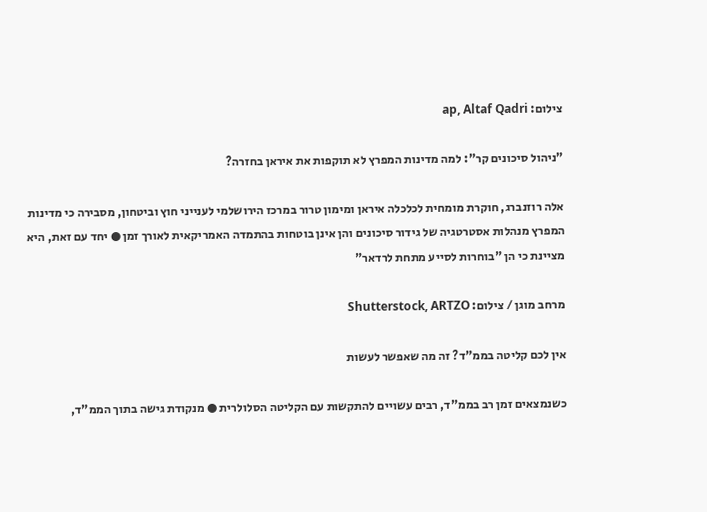צילום: ap, Altaf Qadri

"ניהול סיכונים קר": למה מדינות המפרץ לא תוקפות את איראן בחזרה?

אלה רוזנברג, חוקרת מומחית לכלכלה איראן ומימון טרור במרכז הירושלמי לענייני חוץ וביטחון, מסבירה כי מדינות המפרץ מנהלות אסטרטגיה של גידור סיכונים והן אינן בוטחות בהתמדה האמריקאית לאורך זמן ● יחד עם זאת, היא מציינת כי הן "בוחרות לסייע מתחת לרדאר"

מרחב מוגן / צילום: Shutterstock, ARTZO

אין לכם קליטה בממ"ד? זה מה שאפשר לעשות

כשנמצאים זמן רב בממ"ד, רבים עשויים להתקשות עם הקליטה הסלולרית ● מנקודת גישה בתוך הממ"ד,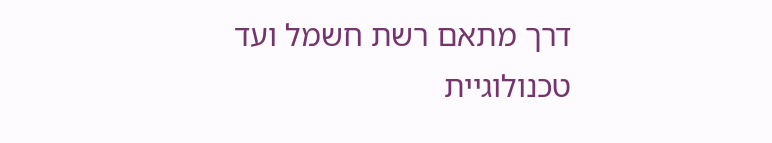דרך מתאם רשת חשמל ועד טכנולוגיית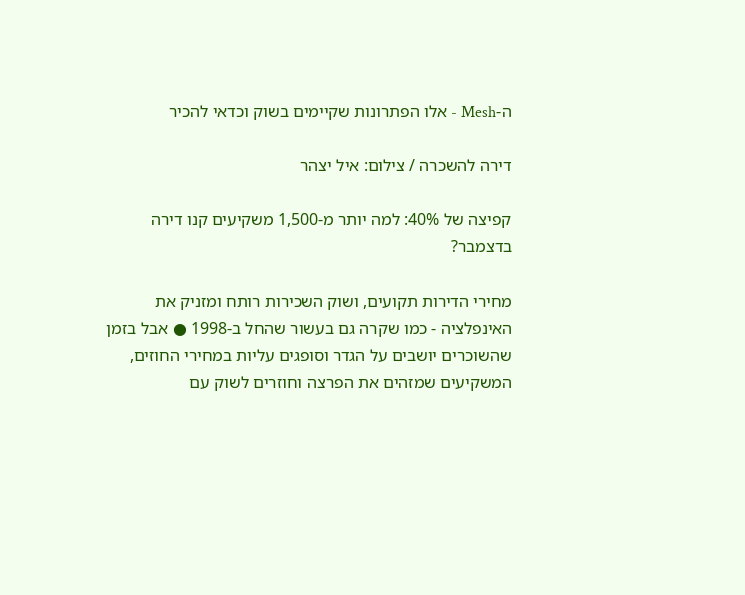ה-Mesh - אלו הפתרונות שקיימים בשוק וכדאי להכיר

דירה להשכרה / צילום: איל יצהר

קפיצה של 40%: למה יותר מ-1,500 משקיעים קנו דירה בדצמבר?

מחירי הדירות תקועים, ושוק השכירות רותח ומזניק את האינפלציה - כמו שקרה גם בעשור שהחל ב-1998 ● אבל בזמן שהשוכרים יושבים על הגדר וסופגים עליות במחירי החוזים, המשקיעים שמזהים את הפרצה וחוזרים לשוק עם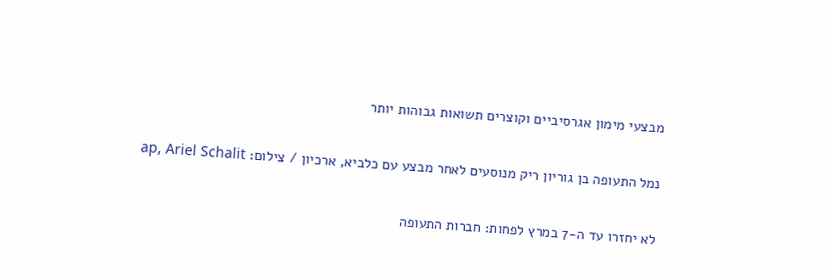מבצעי מימון אגרסיביים וקוצרים תשואות גבוהות יותר

נמל התעופה בן גוריון ריק מנוסעים לאחר מבצע עם כלביא, ארכיון / צילום: ap, Ariel Schalit

לא יחזרו עד ה-7 במרץ לפחות: חברות התעופה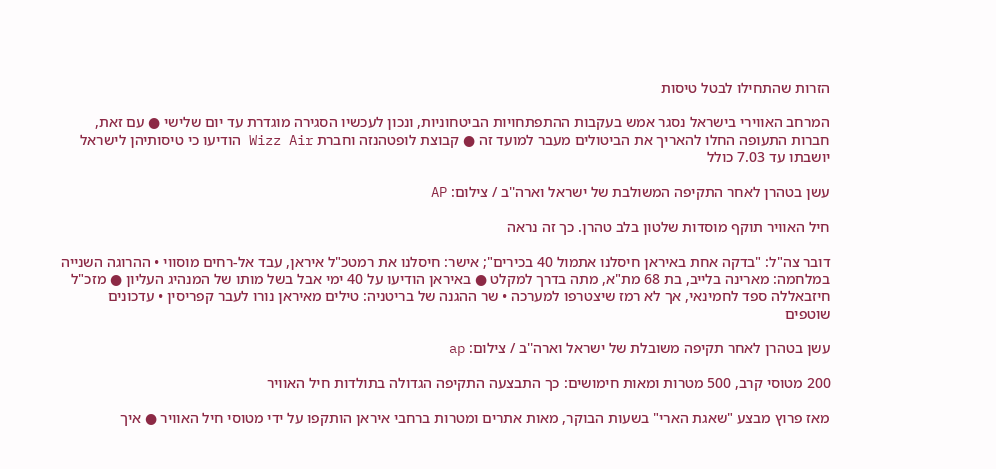הזרות שהתחילו לבטל טיסות

המרחב האווירי בישראל נסגר אמש בעקבות ההתפתחויות הביטחוניות, ונכון לעכשיו הסגירה מוגדרת עד יום שלישי ● עם זאת, חברות התעופה החלו להאריך את הביטולים מעבר למועד זה ● קבוצת לופטהנזה וחברת Wizz Air הודיעו כי טיסותיהן לישראל יושבתו עד 7.03 כולל

עשן בטהרן לאחר התקיפה המשולבת של ישראל וארה''ב / צילום: AP

חיל האוויר תוקף מוסדות שלטון בלב טהרן. כך זה נראה

דובר צה"ל: "בדקה אחת באיראן חיסלנו אתמול 40 בכירים"; אישר: חיסלנו את רמטכ"ל איראן, עבד אל-רחים מוסווי • ההרוגה השנייה במלחמה: מארינה בלייב, בת 68 מת"א, מתה בדרך למקלט ● באיראן הודיעו על 40 ימי אבל בשל מותו של המנהיג העליון ● מזכ"ל חיזבאללה ספד לחמינאי, אך לא רמז שיצטרפו למערכה • שר ההגנה של בריטניה: טילים מאיראן נורו לעבר קפריסין • עדכונים שוטפים

עשן בטהרן לאחר תקיפה משובלת של ישראל וארה''ב / צילום: ap

200 מטוסי קרב, 500 מטרות ומאות חימושים: כך התבצעה התקיפה הגדולה בתולדות חיל האוויר

מאז פרוץ מבצע "שאגת הארי" בשעות הבוקר, מאות אתרים ומטרות ברחבי איראן הותקפו על ידי מטוסי חיל האוויר ● איך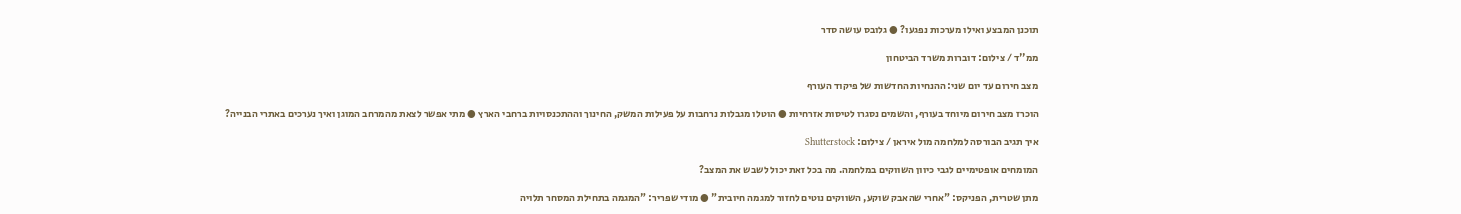תוכנן המבצע ואילו מערכות נפגעו? ● גלובס עושה סדר

ממ''ד / צילום: דוברות משרד הביטחון

מצב חירום עד יום שני: ההנחיות החדשות של פיקוד העורף

הוכרז מצב חירום מיוחד בעורף, והשמים נסגרו לטיסות אזרחיות ● הוטלו מגבלות נרחבות על פעילות המשק, החינוך וההתכנסויות ברחבי הארץ ● מתי אפשר לצאת מהמרחב המוגן ואיך נערכים באתרי הבנייה?

איך תגיב הבורסה למלחמה מול איראן / צילום: Shutterstock

המומחים אופטימיים לגבי כיוון השווקים במלחמה. מה בכל זאת יכול לשבש את המצב?

מתן שטרית, הפניקס: "אחרי שהאבק שוקע, השווקים נוטים לחזור למגמה חיובית" ● מודי שפריר: "המגמה בתחילת המסחר תלויה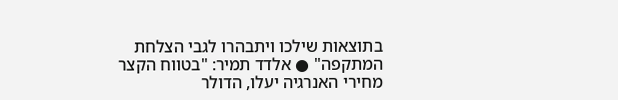בתוצאות שילכו ויתבהרו לגבי הצלחת המתקפה" ● אלדד תמיר: "בטווח הקצר מחירי האנרגיה יעלו, הדולר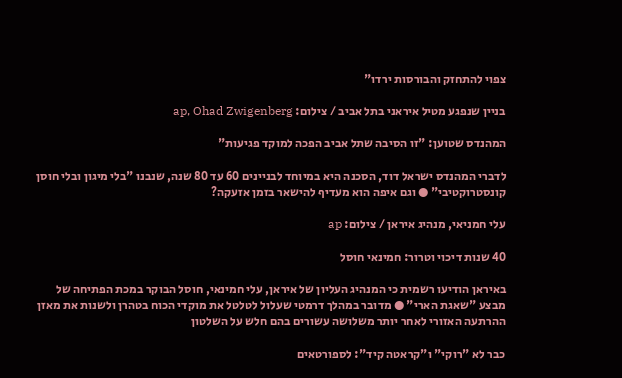צפוי להתחזק והבורסות ירדו"

בניין שנפגע מטיל איראני בתל אביב / צילום: ap, Ohad Zwigenberg

המהנדס שטוען: "זו הסיבה שתל אביב הפכה למוקד פגיעות"

לדברי המהנדס ישראל דוד, הסכנה היא במיוחד לבניינים 60 עד 80 שנה, שנבנו "בלי מיגון ובלי חוסן קונסטרוקטיבי" ● וגם איפה הוא מעדיף להישאר בזמן אזעקה?

עלי חמניאי, מנהיג איראן / צילום: ap

40 שנות דיכוי וטרור: חמינאי חוסל

באיראן הודיעו רשמית כי המנהיג העליון של איראן, עלי חמינאי, חוסל הבוקר במכת הפתיחה של מבצע "שאגת הארי" ● מדובר במהלך דרמטי שעלול לטלטל את מוקדי הכוח בטהרן ולשנות את מאזן ההרתעה האזורי לאחר יותר משלושה עשורים בהם חלש על השלטון

כבר לא "רוקי" ו"קראטה קיד": לספורטאים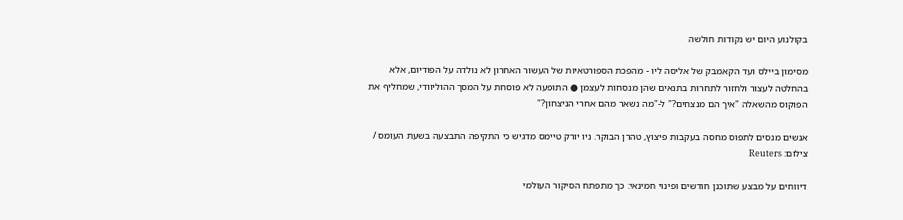בקולנוע היום יש נקודות חולשה

מסימון ביילס ועד הקאמבק של אליסה ליו - מהפכת הספורטאיות של העשור האחרון לא נולדה על הפודיום, אלא בהחלטה לעצור ולחזור לתחרות בתנאים שהן מנסחות לעצמן ● התופעה לא פוסחת על המסך ההוליוודי, שמחליף את הפוקוס מהשאלה "איך הם מנצחים?" ל-"מה נשאר מהם אחרי הניצחון?"

אנשים מנסים לתפוס מחסה בעקבות פיצוץ, טהרן הבוקר. ניו יורק טיימס מדגיש כי התקיפה התבצעה בשעת העומס / צילום: Reuters

דיווחים על מבצע שתוכנן חודשים ופינוי חמינאי: כך מתפתח הסיקור העולמי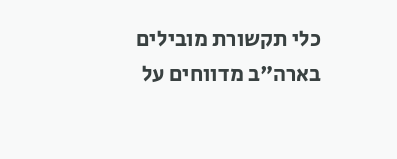כלי תקשורת מובילים בארה"ב מדווחים על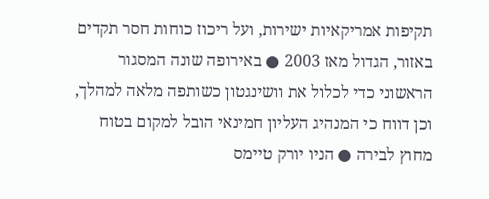תקיפות אמריקאיות ישירות, ועל ריכוז כוחות חסר תקדים באזור, הגדול מאז 2003 ● באירופה שונה המסגור הראשוני כדי לכלול את וושינגטון כשותפה מלאה למהלך, וכן דווח כי המנהיג העליון חמינאי הובל למקום בטוח מחוץ לבירה ● הניו יורק טיימס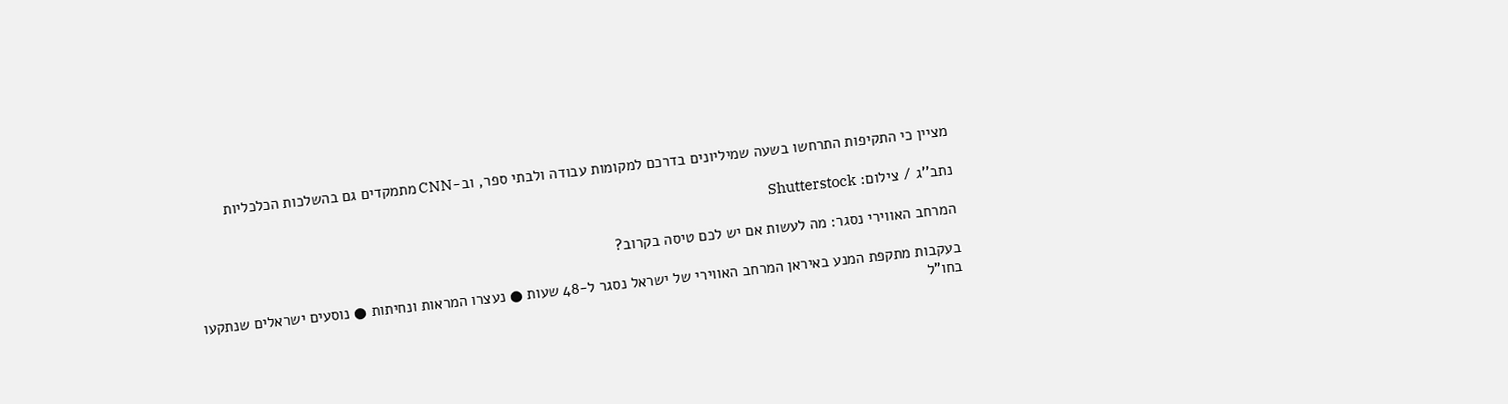מציין כי התקיפות התרחשו בשעה שמיליונים בדרכם למקומות עבודה ולבתי ספר, וב-CNN מתמקדים גם בהשלכות הכלכליות

נתב''ג / צילום: Shutterstock

המרחב האווירי נסגר: מה לעשות אם יש לכם טיסה בקרוב?

בעקבות מתקפת המנע באיראן המרחב האווירי של ישראל נסגר ל-48 שעות ● נעצרו המראות ונחיתות ● נוסעים ישראלים שנתקעו בחו"ל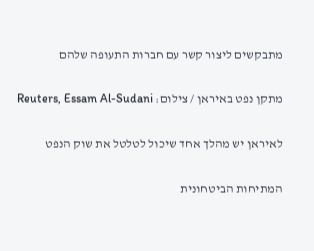מתבקשים ליצור קשר עם חברות התעופה שלהם

מתקן נפט באיראן / צילום: Reuters, Essam Al-Sudani

לאיראן יש מהלך אחד שיכול לטלטל את שוק הנפט

המתיחות הביטחונית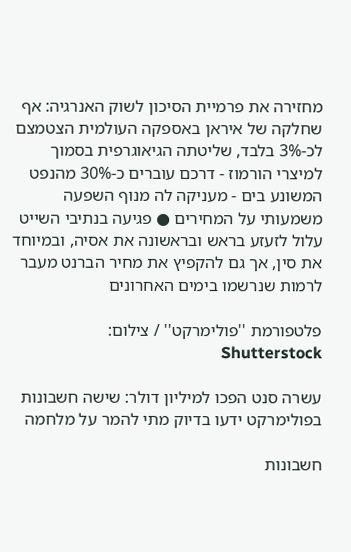מחזירה את פרמיית הסיכון לשוק האנרגיה: אף שחלקה של איראן באספקה העולמית הצטמצם לכ-3% בלבד, שליטתה הגיאוגרפית בסמוך למיצרי הורמוז - דרכם עוברים כ-30% מהנפט המשונע בים - מעניקה לה מנוף השפעה משמעותי על המחירים ● פגיעה בנתיבי השייט עלול לזעזע בראש ובראשונה את אסיה, ובמיוחד את סין, אך גם להקפיץ את מחיר הברנט מעבר לרמות שנרשמו בימים האחרונים

פלטפורמת ''פולימרקט'' / צילום: Shutterstock

עשרה סנט הפכו למיליון דולר: שישה חשבונות בפולימרקט ידעו בדיוק מתי להמר על מלחמה

חשבונות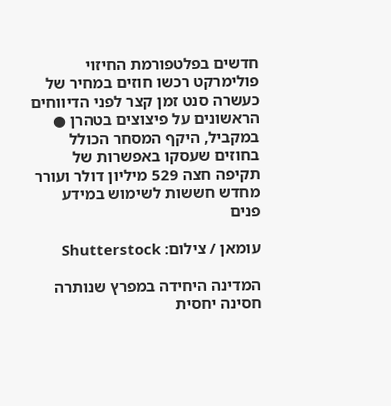חדשים בפלטפורמת החיזוי פולימרקט רכשו חוזים במחיר של כעשרה סנט זמן קצר לפני הדיווחים הראשונים על פיצוצים בטהרן ● במקביל, היקף המסחר הכולל בחוזים שעסקו באפשרות של תקיפה חצה 529 מיליון דולר ועורר מחדש חששות לשימוש במידע פנים

עומאן / צילום: Shutterstock

המדינה היחידה במפרץ שנותרה חסינה יחסית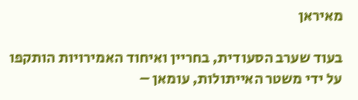מאיראן

בעוד שערב הסעודית, בחריין ואיחוד האמירויות הותקפו על ידי משטר האייתולות, עומאן –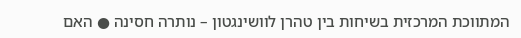המתווכת המרכזית בשיחות בין טהרן לוושינגטון – נותרה חסינה ● האם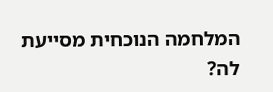המלחמה הנוכחית מסייעת לה?